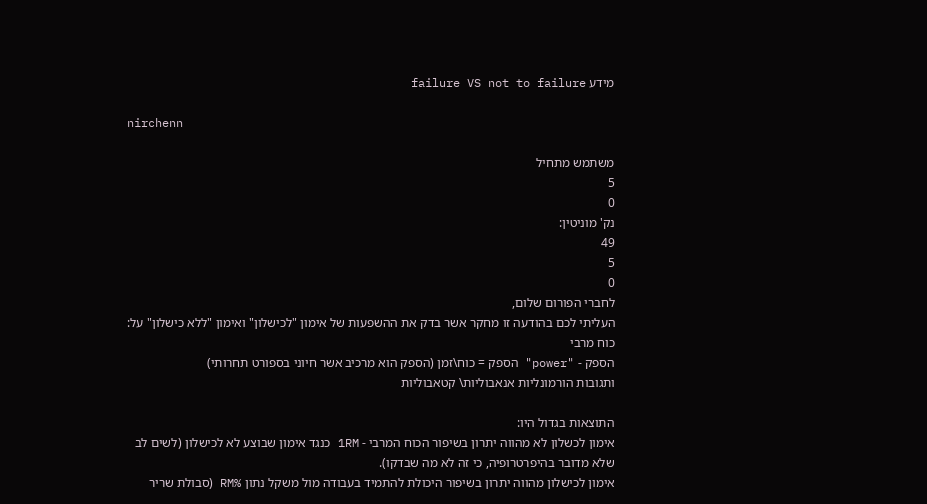מידע failure VS not to failure

nirchenn

משתמש מתחיל
5
0
נק' מוניטין:
49
5
0
לחברי הפורום שלום,
העליתי לכם בהודעה זו מחקר אשר בדק את ההשפעות של אימון "לכישלון" ואימון "ללא כישלון" על:
כוח מרבי
הספק - "power" הספק = כוח\זמן (הספק הוא מרכיב אשר חיוני בספורט תחרותי)
ותגובות הורמונליות אנאבוליות\ קטאבוליות

התוצאות בגדול היו:
אימון לכשלון לא מהווה יתרון בשיפור הכוח המרבי - 1RM כנגד אימון שבוצע לא לכישלון (לשים לב שלא מדובר בהיפרטרופיה, כי זה לא מה שבדקו).
אימון לכישלון מהווה יתרון בשיפור היכולת להתמיד בעבודה מול משקל נתון %RM (סבולת שריר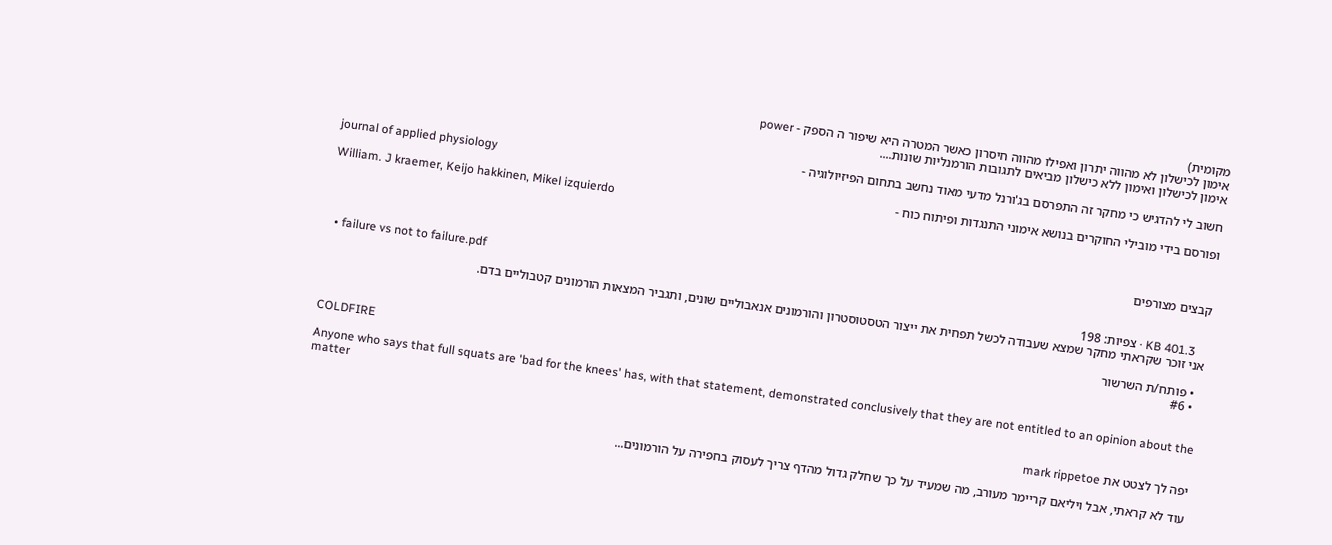מקומית)
אימון לכישלון לא מהווה יתרון ואפילו מהווה חיסרון כאשר המטרה היא שיפור ה הספק - power
אימון לכישלון ואימון ללא כישלון מביאים לתגובות הורמנליות שונות....

חשוב לי להדגיש כי מחקר זה התפרסם בג'ורנל מדעי מאוד נחשב בתחום הפיזיולוגיה -
journal of applied physiology
ופורסם בידי מובילי החוקרים בנושא אימוני התנגדות ופיתוח כוח -
William. J kraemer, Keijo hakkinen, Mikel izquierdo


קבצים מצורפים

  • failure vs not to failure.pdf
    KB 401.3 · צפיות: 198
אני זוכר שקראתי מחקר שמצא שעבודה לכשל תפחית את ייצור הטסטוסטרון והורמונים אנאבוליים שונים, ותגביר המצאות הורמונים קטבוליים בדם.

  • פותח/ת השרשור
  • #6
COLDFIRE

Anyone who says that full squats are 'bad for the knees' has, with that statement, demonstrated conclusively that they are not entitled to an opinion about the matter

יפה לך לצטט את mark rippetoe

עוד לא קראתי, אבל ויליאם קריימר מעורב, מה שמעיד על כך שחלק גדול מהדף צריך לעסוק בחפירה על הורמונים...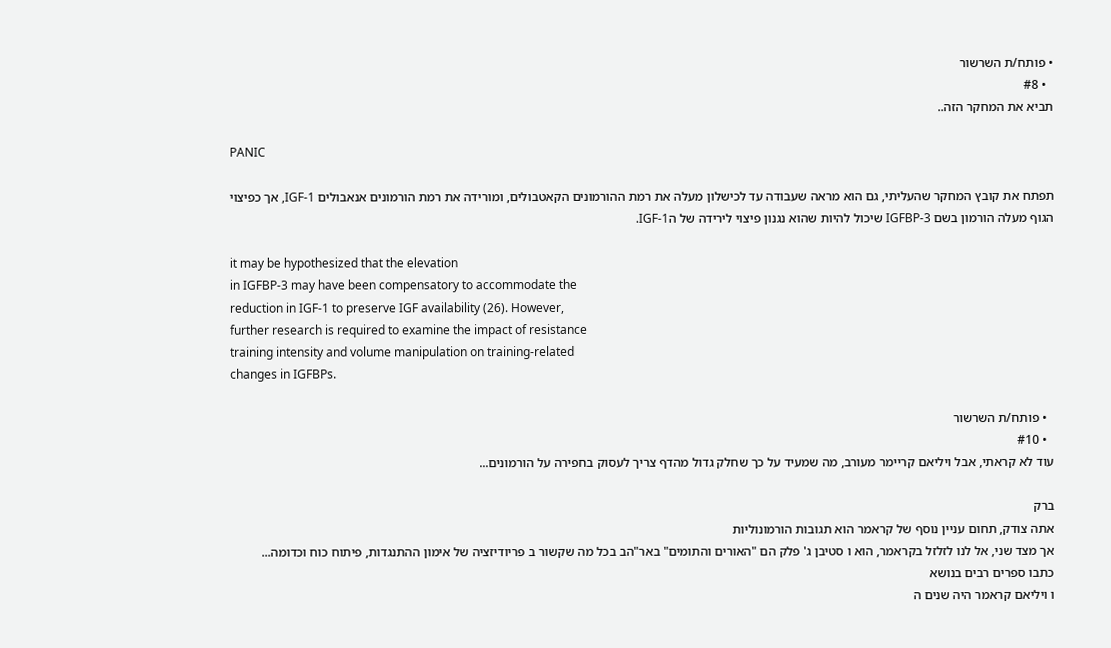• פותח/ת השרשור
  • #8
תביא את המחקר הזה..

PANIC

תפתח את קובץ המחקר שהעליתי, גם הוא מראה שעבודה עד לכישלון מעלה את רמת ההורמונים הקאטבולים, ומורידה את רמת הורמונים אנאבולים IGF-1, אך כפיצוי הגוף מעלה הורמון בשם IGFBP-3 שיכול להיות שהוא נגנון פיצוי לירידה של הIGF-1.

it may be hypothesized that the elevation
in IGFBP-3 may have been compensatory to accommodate the
reduction in IGF-1 to preserve IGF availability (26). However,
further research is required to examine the impact of resistance
training intensity and volume manipulation on training-related
changes in IGFBPs.

  • פותח/ת השרשור
  • #10
עוד לא קראתי, אבל ויליאם קריימר מעורב, מה שמעיד על כך שחלק גדול מהדף צריך לעסוק בחפירה על הורמונים...

ברק
אתה צודק, תחום עניין נוסף של קראמר הוא תגובות הורמונוליות
אך מצד שני, אל לנו לזלזל בקראמר, הוא ו סטיבן ג' פלק הם "האורים והתומים" באר"הב בכל מה שקשור ב פריודיזציה של אימון ההתנגדות, פיתוח כוח וכדומה...
כתבו ספרים רבים בנושא
ו ויליאם קראמר היה שנים ה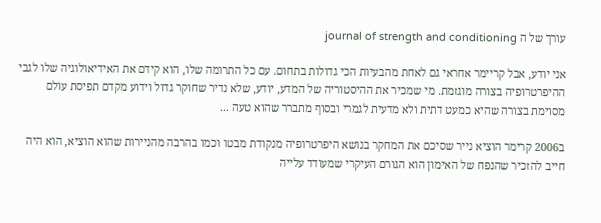עורך של ה journal of strength and conditioning

אני יודע, אבל קריימר אחראי גם לאחת מהבעיות הכי גדולות בתחום. עם כל התרומה שלו, הוא קידם את האידיאולוגיה שלו לגבי ההיפרטרופיה בצורה מוגזמת. מי שמכיר את ההיסטוריה של המדע, יודע, שלא נדיר שחוקר גדול וידוע מקדם תפיסת עולם מסוימת בצורה שהיא כמעט דתית ולא מדעית לגמרי ובסוף מתברר שהוא טעה ...

ב2006 קרימר הוציא נייר שסיכם את המחקר בנושא היפרטרופיה מנקודת מבטו וכמו בהרבה מהניירות שהוא הוציא, הוא היה חייב להזכיר שהנפח של האימון הוא הגורם העיקרי שמעודד עלייה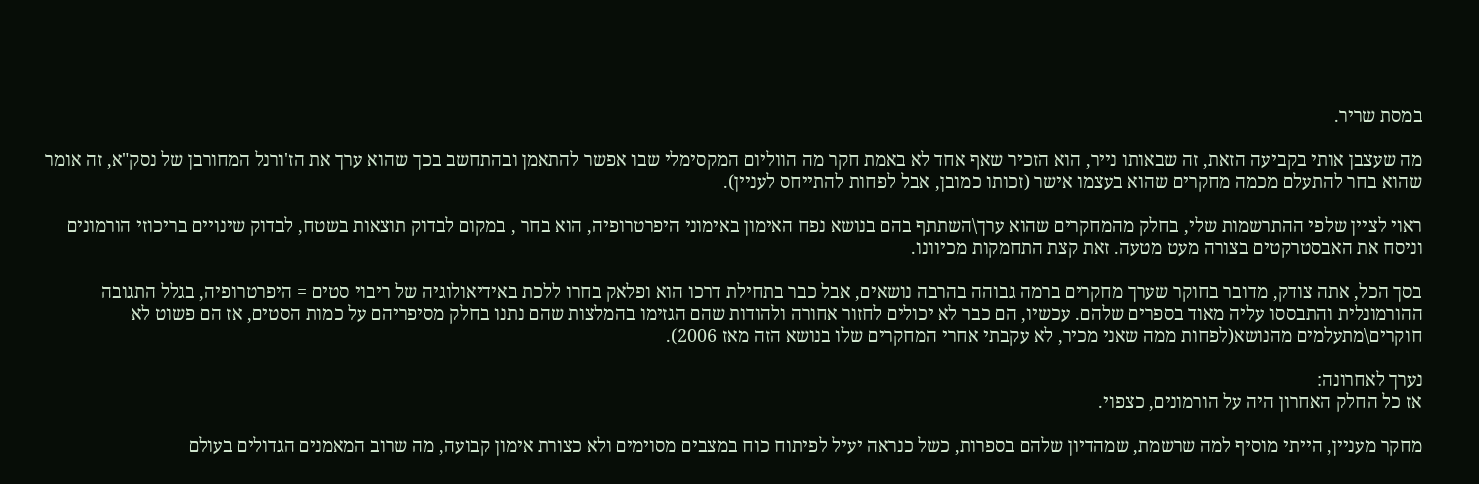במסת שריר.

מה שעצבן אותי בקביעה הזאת, זה שבאותו נייר, הוא הזכיר שאף אחד לא באמת חקר מה הווליום המקסימלי שבו אפשר להתאמן ובהתחשב בכך שהוא ערך את הז'ורנל המחורבן של נסק"א, זה אומר שהוא בחר להתעלם מכמה מחקרים שהוא בעצמו אישר (זכותו כמובן, אבל לפחות להתייחס לעניין).

ראוי לציין שלפי ההתרשמות שלי, בחלק מהמחקרים שהוא ערך\השתתף בהם בנושא נפח האימון באימוני היפרטרופיה, הוא בחר , במקום לבדוק תוצאות בשטח, לבדוק שינויים בריכוזי הורמונים וניסח את האבסטרקטים בצורה מעט מטעה. זאת קצת התחמקות מכיוונו.

בסך הכל, אתה צודק, מדובר בחוקר שערך מחקרים ברמה גבוהה בהרבה נושאים, אבל כבר בתחילת דרכו הוא ופלאק בחרו ללכת באידיאולוגיה של ריבוי סטים = היפרטרופיה, בגלל התגובה ההורמונלית והתבססו עליה מאוד בספרים שלהם. עכשיו, הם כבר לא יכולים לחזור אחורה ולהודות שהם הגזימו בהמלצות שהם נתנו בחלק מסיפריהם על כמות הסטים, אז הם פשוט לא חוקרים\מתעלמים מהנושא(לפחות ממה שאני מכיר, לא עקבתי אחרי המחקרים שלו בנושא הזה מאז 2006).

נערך לאחרונה:
אז כל החלק האחרון היה על הורמונים, כצפוי.

מחקר מעניין, הייתי מוסיף למה שרשמת, שמהדיון שלהם בספרות, כשל כנראה יעיל לפיתוח כוח במצבים מסוימים ולא כצורת אימון קבועה, מה שרוב המאמנים הגדולים בעולם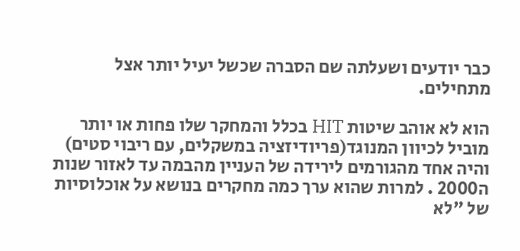כבר יודעים ושעלתה שם הסברה שכשל יעיל יותר אצל מתחילים.

הוא לא אוהב שיטות HIT בכלל והמחקר שלו פחות או יותר מוביל לכיוון המנוגד(פריודיזציה במשקלים, עם ריבוי סטים) והיה אחד מהגורמים לירידה של העניין מהבמה עד לאזור שנות ה2000 . למרות שהוא ערך כמה מחקרים בנושא על אוכלוסיות של "לא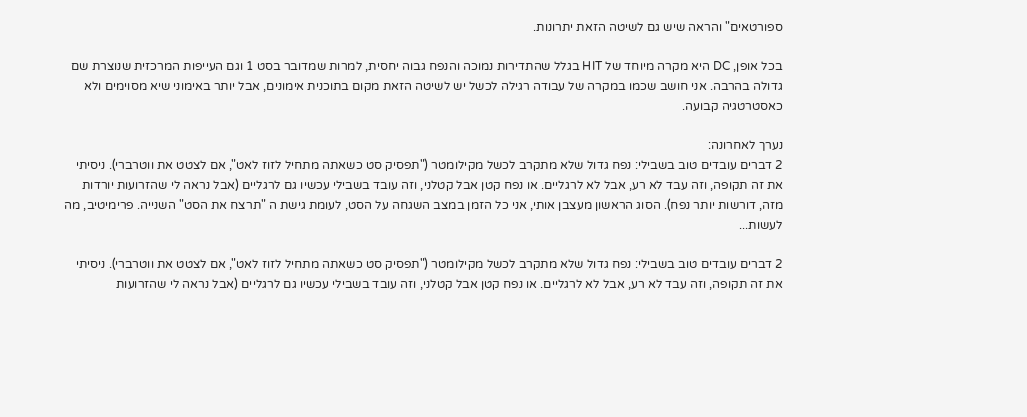ספורטאים" והראה שיש גם לשיטה הזאת יתרונות.

בכל אופן, DC היא מקרה מיוחד של HIT בגלל שהתדירות נמוכה והנפח גבוה יחסית, למרות שמדובר בסט 1 וגם העייפות המרכזית שנוצרת שם גדולה בהרבה. אני חושב שכמו במקרה של עבודה רגילה לכשל יש לשיטה הזאת מקום בתוכנית אימונים, אבל יותר באימוני שיא מסוימים ולא כאסטרטגיה קבועה.

נערך לאחרונה:
2 דברים עובדים טוב בשבילי: נפח גדול שלא מתקרב לכשל מקילומטר ("תפסיק סט כשאתה מתחיל לזוז לאט", אם לצטט את ווטרברי). ניסיתי את זה תקופה, וזה עבד לא רע, אבל לא לרגליים. או נפח קטן אבל קטלני, וזה עובד בשבילי עכשיו גם לרגליים (אבל נראה לי שהזרועות יורדות מזה, דורשות יותר נפח). הסוג הראשון מעצבן אותי, אני כל הזמן במצב השגחה על הסט, לעומת גישת ה "תרצח את הסט" השנייה. פרימיטיב, מה לעשות...

2 דברים עובדים טוב בשבילי: נפח גדול שלא מתקרב לכשל מקילומטר ("תפסיק סט כשאתה מתחיל לזוז לאט", אם לצטט את ווטרברי). ניסיתי את זה תקופה, וזה עבד לא רע, אבל לא לרגליים. או נפח קטן אבל קטלני, וזה עובד בשבילי עכשיו גם לרגליים (אבל נראה לי שהזרועות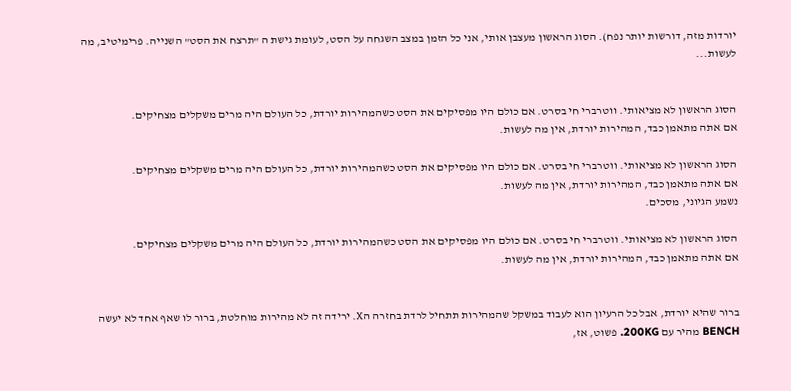יורדות מזה, דורשות יותר נפח). הסוג הראשון מעצבן אותי, אני כל הזמן במצב השגחה על הסט, לעומת גישת ה "תרצח את הסט" השנייה. פרימיטיב, מה לעשות...


הסוג הראשון לא מציאותי. ווטרברי חי בסרט. אם כולם היו מפסיקים את הסט כשהמהירות יורדת, כל העולם היה מרים משקלים מצחיקים.
אם אתה מתאמן כבד, המהירות יורדת, אין מה לעשות.

הסוג הראשון לא מציאותי. ווטרברי חי בסרט. אם כולם היו מפסיקים את הסט כשהמהירות יורדת, כל העולם היה מרים משקלים מצחיקים.
אם אתה מתאמן כבד, המהירות יורדת, אין מה לעשות.
נשמע הגיוני, מסכים.

הסוג הראשון לא מציאותי. ווטרברי חי בסרט. אם כולם היו מפסיקים את הסט כשהמהירות יורדת, כל העולם היה מרים משקלים מצחיקים.
אם אתה מתאמן כבד, המהירות יורדת, אין מה לעשות.


ברור שהיא יורדת, אבל כל הרעיון הוא לעבוד במשקל שהמהירות תתחיל לרדת בחזרה הX. ירידה זה לא מהירות מוחלטת, ברור לו שאף אחד לא יעשה BENCH מהיר עם 200KG. פשוט, אז,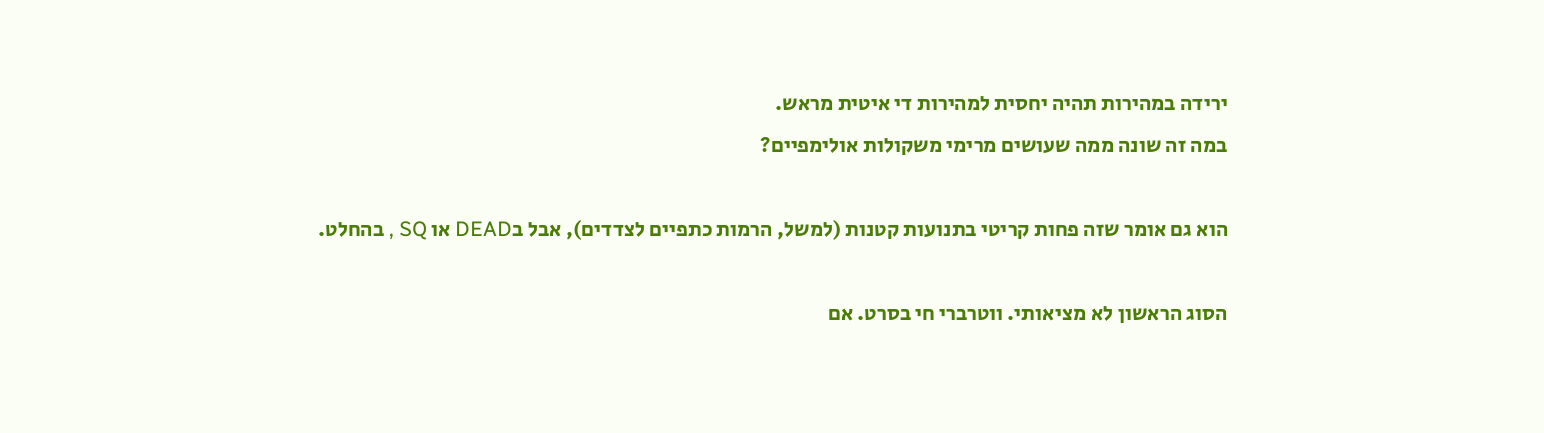ירידה במהירות תהיה יחסית למהירות די איטית מראש.
במה זה שונה ממה שעושים מרימי משקולות אולימפיים?

הוא גם אומר שזה פחות קריטי בתנועות קטנות (למשל, הרמות כתפיים לצדדים), אבל בDEAD או SQ , בהחלט.

הסוג הראשון לא מציאותי. ווטרברי חי בסרט. אם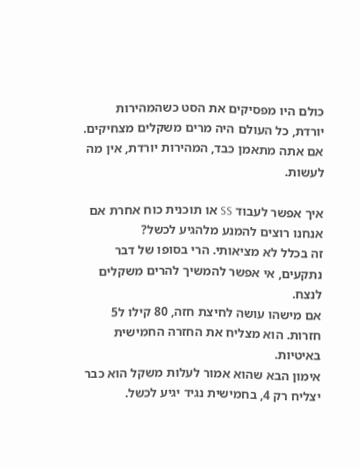כולם היו מפסיקים את הסט כשהמהירות יורדת, כל העולם היה מרים משקלים מצחיקים.
אם אתה מתאמן כבד, המהירות יורדת, אין מה לעשות.

איך אפשר לעבוד SS או תוכנית כוח אחרת אם אנחנו רוצים להמנע מלהגיע לכשל?
זה בכלל לא מציאותי. הרי בסופו של דבר נתקעים, אי אפשר להמשיך להרים משקלים לנצח.
אם מישהו עושה לחיצת חזה, 80 קילו ל5 חזרות. הוא מצליח את החזרה החמישית באיטיות.
אימון הבא שהוא אמור לעלות משקל הוא כבר יצליח רק 4, בחמישית נגיד יגיע לכשל.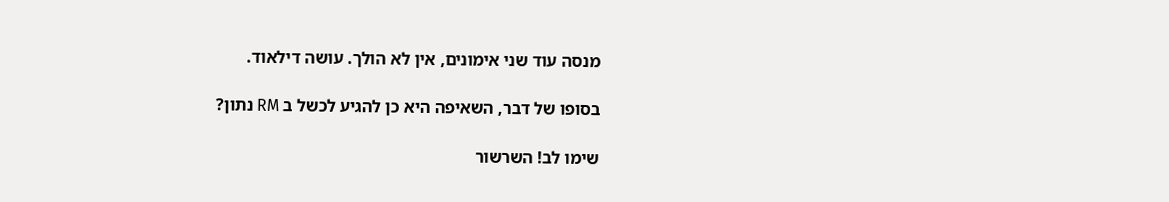מנסה עוד שני אימונים, אין לא הולך. עושה דילאוד.

בסופו של דבר, השאיפה היא כן להגיע לכשל ב RM נתון?

שימו לב! השרשור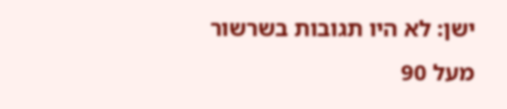ישן: לא היו תגובות בשרשור מעל 90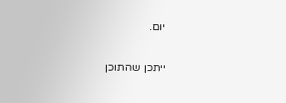יום.

ייתכן שהתוכן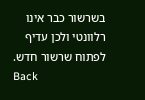בשרשור כבר אינו רלוונטי ולכן עדיף לפתוח שרשור חדש.
Back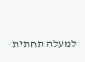למעלה תחתית